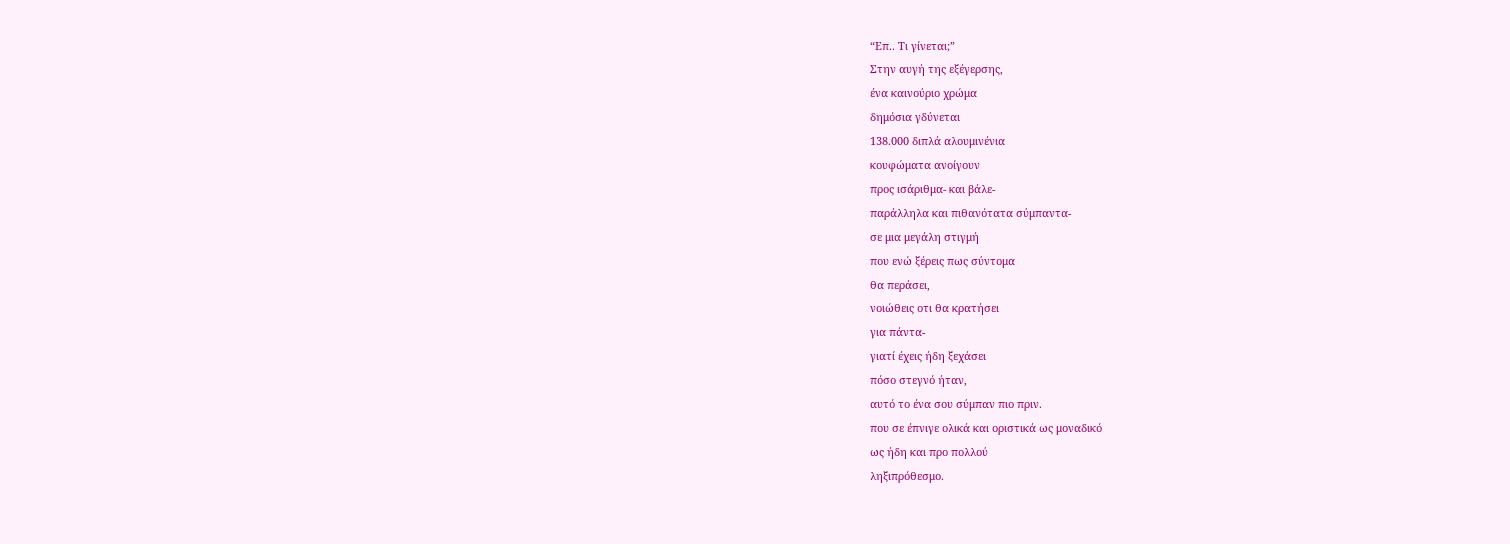“Επ.. Τι γίνεται;”
Στην αυγή της εξέγερσης,
ένα καινούριο χρώμα
δημόσια γδύνεται
138.000 διπλά αλουμινένια
κουφώματα ανοίγουν
προς ισάριθμα- και βάλε-
παράλληλα και πιθανότατα σύμπαντα-
σε μια μεγάλη στιγμή
που ενώ ξέρεις πως σύντομα
θα περάσει,
νοιώθεις οτι θα κρατήσει
για πάντα-
γιατί έχεις ήδη ξεχάσει
πόσο στεγνό ήταν,
αυτό το ένα σου σύμπαν πιο πριν.
που σε έπνιγε ολικά και οριστικά ως μοναδικό
ως ήδη και προ πολλού
ληξιπρόθεσμο.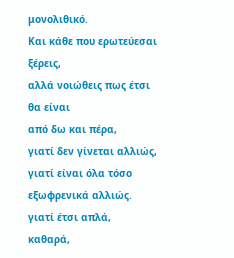μονολιθικό.
Και κάθε που ερωτεύεσαι ξέρεις,
αλλά νοιώθεις πως έτσι θα είναι
από δω και πέρα,
γιατί δεν γίνεται αλλιώς,
γιατί είναι όλα τόσο
εξωφρενικά αλλιώς.
γιατί έτσι απλά,
καθαρά,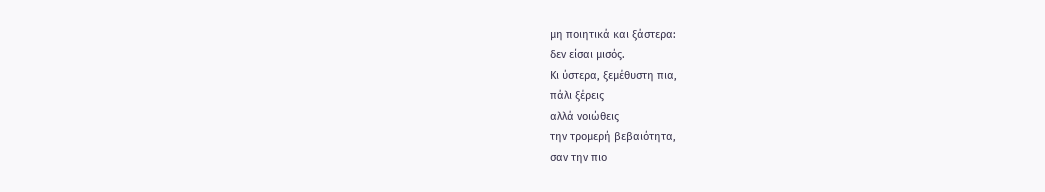μη ποιητικά και ξάστερα:
δεν είσαι μισός.
Κι ύστερα, ξεμέθυστη πια,
πάλι ξέρεις
αλλά νοιώθεις
την τρομερή βεβαιότητα,
σαν την πιο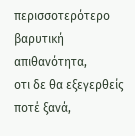περισσοτερότερο βαρυτική απιθανότητα,
οτι δε θα εξεγερθείς ποτέ ξανά,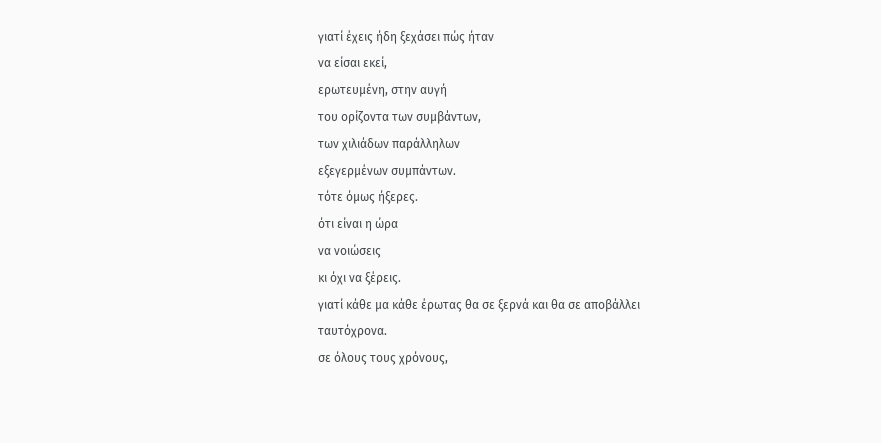γιατί έχεις ήδη ξεχάσει πώς ήταν
να είσαι εκεί,
ερωτευμένη, στην αυγή
του ορίζοντα των συμβάντων,
των χιλιάδων παράλληλων
εξεγερμένων συμπάντων.
τότε όμως ήξερες.
ότι είναι η ώρα
να νοιώσεις
κι όχι να ξέρεις.
γιατί κάθε μα κάθε έρωτας θα σε ξερνά και θα σε αποβάλλει
ταυτόχρονα.
σε όλους τους χρόνους,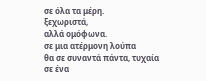σε όλα τα μέρη.
ξεχωριστά,
αλλά ομόφωνα.
σε μια ατέρμονη λούπα
θα σε συναντά πάντα, τυχαία
σε ένα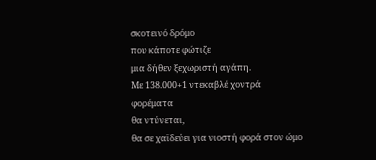σκοτεινό δρόμο
που κάποτε φώτιζε
μια δήθεν ξεχωριστή αγάπη.
Με 138.000+1 ντεκαβλέ χοντρά
φορέματα
θα ντύνεται,
θα σε χαϊδεύει για νιοστή φορά στον ώμο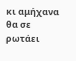κι αμήχανα θα σε ρωτάει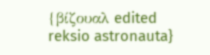{βίζουαλ edited reksio astronauta}